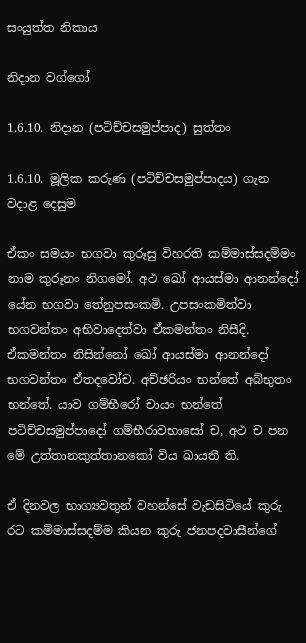සංයුත්ත නිකාය

නිදාන වග්ගෝ

1.6.10. නිදාන (පටිච්චසමුප්පාද) සුත්තං

1.6.10. මූලික කරුණ (පටිච්චසමුප්පාදය) ගැන වදාළ දෙසුම

ඒකං සමයං භගවා කුරූසු විහරති කම්‌මාස්සදම්‌මං නාම කුරූනං නිගමෝ. අථ ඛෝ ආයස්‌මා ආනන්‌දෝ යේන භගවා තේනුපසංකමි. උපසංකමිත්වා භගවන්‌තං අභිවාදෙත්‌වා ඒකමන්තං නිසීදි. ඒකමන්තං නිසින්නෝ ඛෝ ආයස්‌මා ආනන්‌දෝ භගවන්‌තං ඒතදවෝච. අච්‌ඡරියං භන්තේ අබ්‌භුතං භන්තේ. යාව ගම්‌භීරෝ චායං භන්තේ පටිච්‌චසමුප්‌පාදෝ ගම්‌භීරාවභාසෝ ච, අථ ච පන මේ උත්‌තානකුත්‌තානකෝ විය ඛායතී ති.

ඒ දිනවල භාග්‍යවතුන් වහන්සේ වැඩසිටියේ කුරු රට කම්මාස්සදම්ම කියන කුරු ජනපදවාසීන්ගේ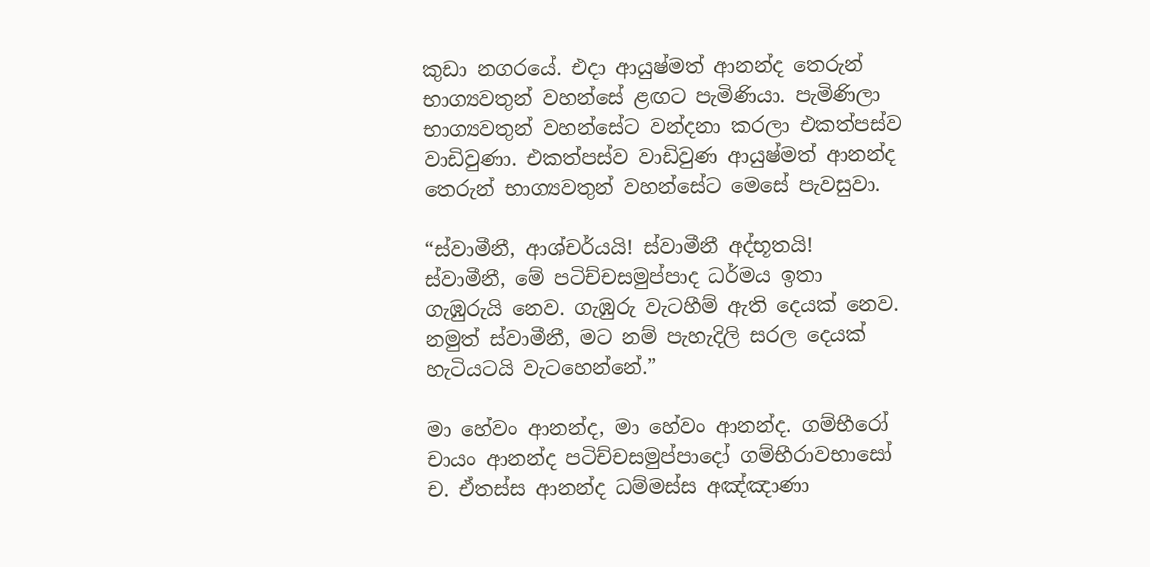කුඩා නගරයේ. එදා ආයුෂ්මත් ආනන්ද තෙරුන් භාග්‍යවතුන් වහන්සේ ළඟට පැමිණියා. පැමිණිලා භාග්‍යවතුන් වහන්සේට වන්දනා කරලා එකත්පස්ව වාඩිවුණා. එකත්පස්ව වාඩිවුණ ආයුෂ්මත් ආනන්ද තෙරුන් භාග්‍යවතුන් වහන්සේට මෙසේ පැවසුවා.

“ස්වාමීනී, ආශ්චර්යයි! ස්වාමීනී අද්භූතයි! ස්වාමීනී, මේ පටිච්චසමුප්පාද ධර්මය ඉතා ගැඹුරුයි නෙව. ගැඹුරු වැටහීම් ඇති දෙයක් නෙව. නමුත් ස්වාමීනී, මට නම් පැහැදිලි සරල දෙයක් හැටියටයි වැටහෙන්නේ.”

මා හේවං ආනන්‌ද, මා හේවං ආනන්‌ද. ගම්‌භීරෝ චායං ආනන්‌ද පටිච්‌චසමුප්‌පාදෝ ගම්‌භීරාවභාසෝ ච. ඒතස්‌ස ආනන්‌ද ධම්‌මස්‌ස අඤ්ඤාණා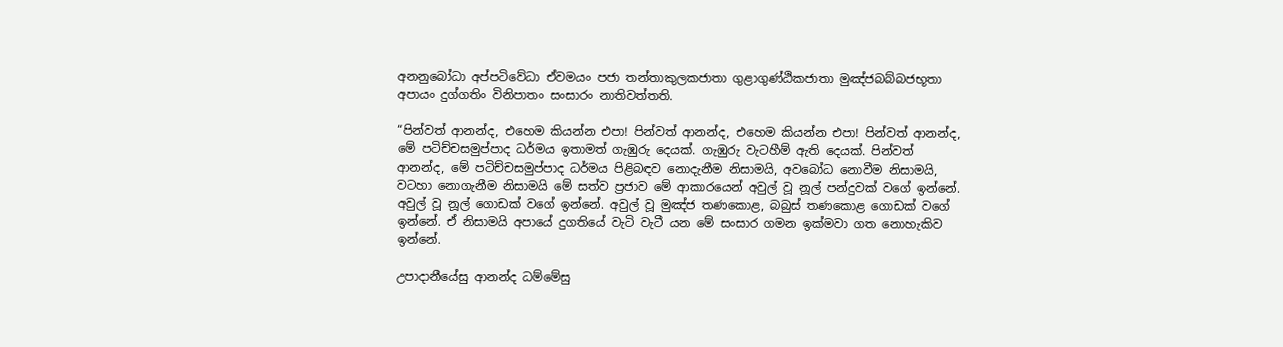අනනුබෝධා අප්‌පටිවේධා ඒවමයං පජා තන්‌තාකුලකජාතා ගුළාගුණ්‌ඨිකජාතා මුඤ්‌ජබබ්‌බජභූතා අපායං දුග්‌ගතිං විනිපාතං සංසාරං නාතිවත්‌තති.

“පින්වත් ආනන්ද, එහෙම කියන්න එපා! පින්වත් ආනන්ද, එහෙම කියන්න එපා! පින්වත් ආනන්ද, මේ පටිච්චසමුප්පාද ධර්මය ඉතාමත් ගැඹුරු දෙයක්. ගැඹුරු වැටහීම් ඇති දෙයක්. පින්වත් ආනන්ද, මේ පටිච්චසමුප්පාද ධර්මය පිළිබඳව නොදැනීම නිසාමයි, අවබෝධ නොවීම නිසාමයි, වටහා නොගැනීම නිසාමයි මේ සත්ව ප්‍රජාව මේ ආකාරයෙන් අවුල් වූ නූල් පන්දුවක් වගේ ඉන්නේ. අවුල් වූ නූල් ගොඩක් වගේ ඉන්නේ. අවුල් වූ මුඤ්ජ තණකොළ, බබුස් තණකොළ ගොඩක් වගේ ඉන්නේ. ඒ නිසාමයි අපායේ දුගතියේ වැටි වැටී යන මේ සංසාර ගමන ඉක්මවා ගත නොහැකිව ඉන්නේ.

උපාදානීයේසු ආනන්‌ද ධම්මේසු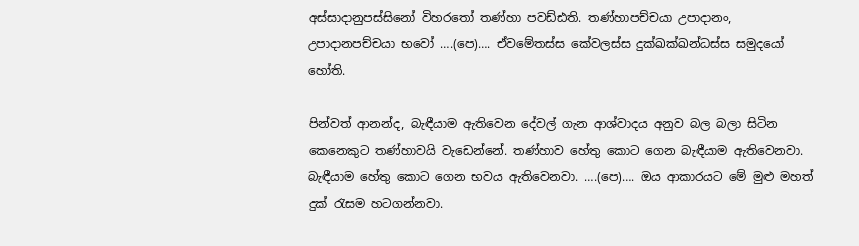අස්‌සාදානුපස්‌සිනෝ විහරතෝ තණ්‌හා පවඩ්‌ඪති. තණ්‌හාපච්‌චයා උපාදානං, උපාදානපච්‌චයා භවෝ ….(පෙ)…. ඒවමේතස්‌ස කේවලස්‌ස දුක්‌ඛක්‌ඛන්‌ධස්‌ස සමුදයෝ හෝති.

පින්වත් ආනන්ද, බැඳීයාම ඇතිවෙන දේවල් ගැන ආශ්වාදය අනුව බල බලා සිටින කෙනෙකුට තණ්හාවයි වැඩෙන්නේ. තණ්හාව හේතු කොට ගෙන බැඳීයාම ඇතිවෙනවා. බැඳීයාම හේතු කොට ගෙන භවය ඇතිවෙනවා. ….(පෙ)…. ඔය ආකාරයට මේ මුළු මහත් දුක් රැසම හටගන්නවා.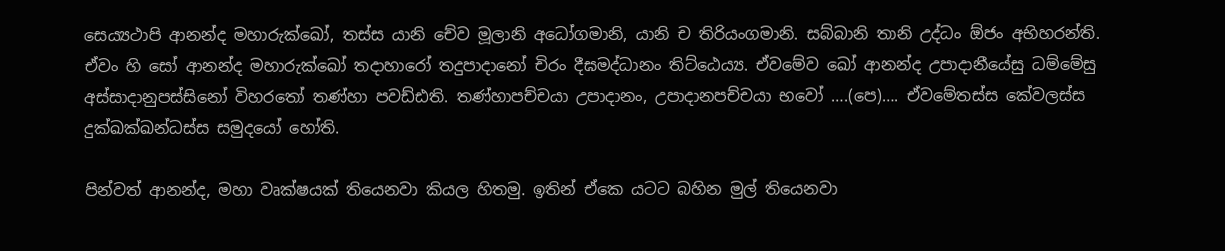සෙය්‍යථාපි ආනන්‌ද මහාරුක්‌ඛෝ, තස්‌ස යානි චේව මූලානි අධෝගමානි, යානි ච තිරියං‌ගමානි. සබ්‌බානි තානි උද්‌ධං ඕජං අභිහරන්‌ති. ඒවං ‌හි සෝ ආනන්‌ද මහාරුක්‌ඛෝ තදාහාරෝ තදුපාදානෝ චිරං දීඝමද්‌ධානං තිට්‌ඨෙය්‍ය. ඒවමේව ඛෝ ආනන්‌ද උපාදානීයේසු ධම්මේසු අස්‌සාදානුපස්‌සිනෝ විහරතෝ තණ්‌හා පවඩ්‌ඪති. තණ්‌හාපච්‌චයා උපාදානං, උපාදානපච්‌චයා භවෝ ….(පෙ)…. ඒවමේතස්‌ස කේවලස්‌ස දුක්‌ඛක්‌ඛන්‌ධස්‌ස සමුදයෝ හෝති.

පින්වත් ආනන්ද, මහා වෘක්ෂයක් තියෙනවා කියල හිතමු. ඉතින් ඒකෙ යටට බහින මුල් තියෙනවා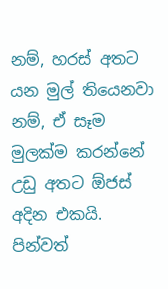නම්, හරස් අතට යන මුල් තියෙනවා නම්, ඒ සෑම මුලක්ම කරන්නේ උඩු අතට ඕජස් අදින එකයි. පින්වත්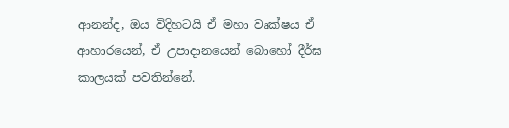ආනන්ද, ඔය විදිහටයි ඒ මහා වෘක්ෂය ඒ ආහාරයෙන්, ඒ උපාදානයෙන් බොහෝ දීර්ඝ කාලයක් පවතින්නේ.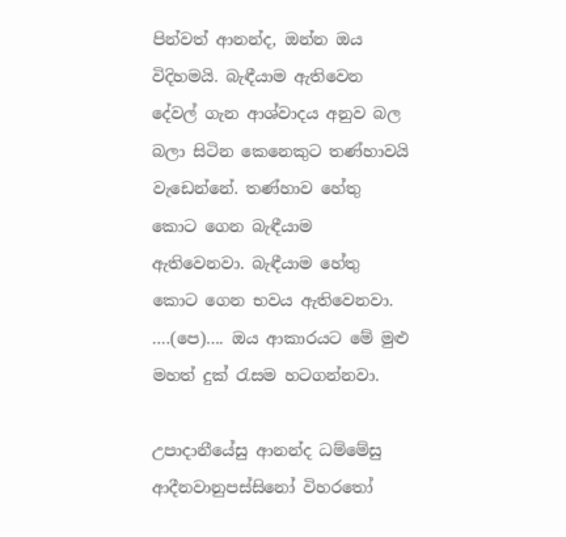පින්වත් ආනන්ද, ඔන්න ඔය විදිහමයි. බැඳීයාම ඇතිවෙන දේවල් ගැන ආශ්වාදය අනුව බල බලා සිටින කෙනෙකුට තණ්හාවයි වැඩෙන්නේ. තණ්හාව හේතු කොට ගෙන බැඳීයාම ඇතිවෙනවා. බැඳීයාම හේතු කොට ගෙන භවය ඇතිවෙනවා. ….(පෙ)…. ඔය ආකාරයට මේ මුළු මහත් දුක් රැසම හටගන්නවා.

උපාදානීයේසු ආනන්‌ද ධම්මේසු ආදීනවානුපස්‌සිනෝ විහරතෝ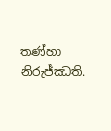තණ්‌හා නිරුජ්‌ඣති.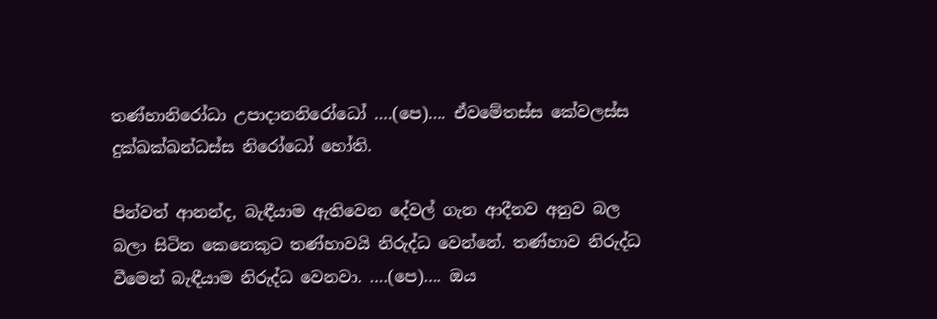තණ්‌හානිරෝධා උපාදානනිරෝධෝ ….(පෙ)…. ඒවමේතස්‌ස කේවලස්‌ස දුක්‌ඛක්‌ඛන්‌ධස්‌ස නිරෝධෝ හෝති.

පින්වත් ආනන්ද, බැඳීයාම ඇතිවෙන දේවල් ගැන ආදීනව අනුව බල බලා සිටින කෙනෙකුට තණ්හාවයි නිරුද්ධ වෙන්නේ. තණ්හාව නිරුද්ධ වීමෙන් බැඳීයාම නිරුද්ධ වෙනවා. ….(පෙ)…. ඔය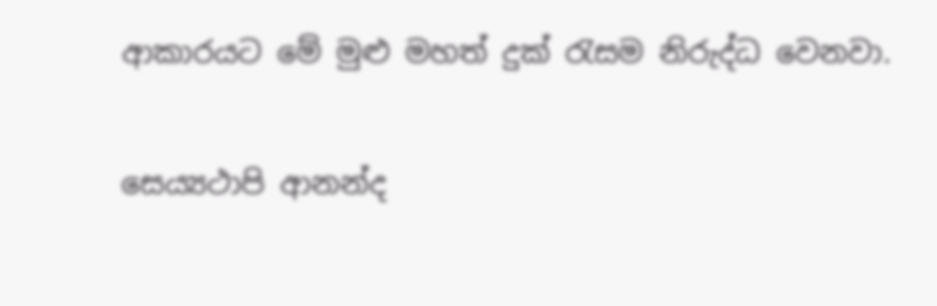ආකාරයට මේ මුළු මහත් දුක් රැසම නිරුද්ධ වෙනවා.

සෙය්‍යථාපි ආනන්‌ද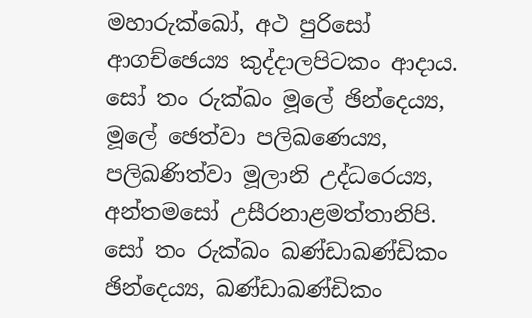මහාරුක්‌ඛෝ, අථ පුරිසෝ ආගච්‌ඡෙය්‍ය කුද්‌දාලපිටකං ආදාය. සෝ තං රුක්‌ඛං මූලේ ඡින්‌දෙය්‍ය, මූලේ ඡෙත්‌වා පලිඛණෙය්‍ය, පලිඛණිත්‌වා මූලානි උද්‌ධරෙය්‍ය, අන්‌තමසෝ උසීරනාළමත්‌තානිපි. සෝ තං රුක්‌ඛං ඛණ්‌ඩාඛණ්‌ඩිකං ඡින්‌දෙය්‍ය, ඛණ්‌ඩාඛණ්‌ඩිකං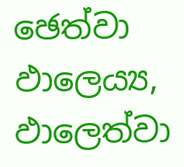ඡෙත්වා ඵාලෙය්‍ය, ඵාලෙත්‌වා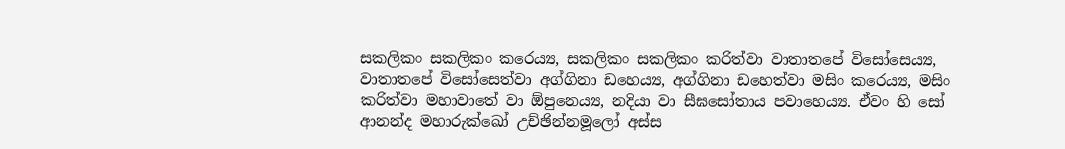සකලිකං සකලිකං කරෙය්‍ය, සකලිකං සකලිකං කරිත්‌වා වාතාතපේ විසෝසෙය්‍ය, වාතාතපේ විසෝසෙත්‌වා අග්‌ගිනා ඩහෙය්‍ය, අග්‌ගිනා ඩහෙත්‌වා මසිං කරෙය්‍ය, මසිං කරිත්‌වා මහාවාතේ වා ඕපුනෙය්‍ය, නදියා වා සීඝසෝතාය පවාහෙය්‍ය. ඒවං හි සෝ ආනන්‌ද මහාරුක්‌ඛෝ උච්‌ඡින්‌නමූලෝ අස්‌ස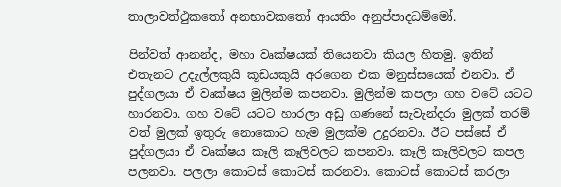තාලාවත්‌ථුකතෝ අනභාවකතෝ ආයතිං අනුප්‌පාදධම්මෝ.

පින්වත් ආනන්ද, මහා වෘක්ෂයක් තියෙනවා කියල හිතමු. ඉතින් එතැනට උදැල්ලකුයි කූඩයකුයි අරගෙන එක මනුස්සයෙක් එනවා. ඒ පුද්ගලයා ඒ වෘක්ෂය මුලින්ම කපනවා. මුලින්ම කපලා ගහ වටේ යටට හාරනවා. ගහ වටේ යටට හාරලා අඩු ගණනේ සැවැන්දරා මුලක් තරම් වත් මුලක් ඉතුරු නොකොට හැම මුලක්ම උදුරනවා. ඊට පස්සේ ඒ පුද්ගලයා ඒ වෘක්ෂය කෑලි කෑලිවලට කපනවා. කෑලි කෑලිවලට කපල පලනවා. පලලා කොටස් කොටස් කරනවා. කොටස් කොටස් කරලා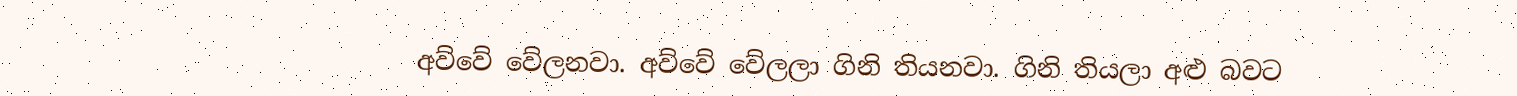අව්වේ වේලනවා. අව්වේ වේලලා ගිනි තියනවා. ගිනි තියලා අළු බවට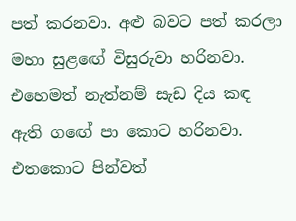පත් කරනවා. අළු බවට පත් කරලා මහා සුළඟේ විසුරුවා හරිනවා. එහෙමත් නැත්නම් සැඩ දිය කඳ ඇති ගඟේ පා කොට හරිනවා. එතකොට පින්වත්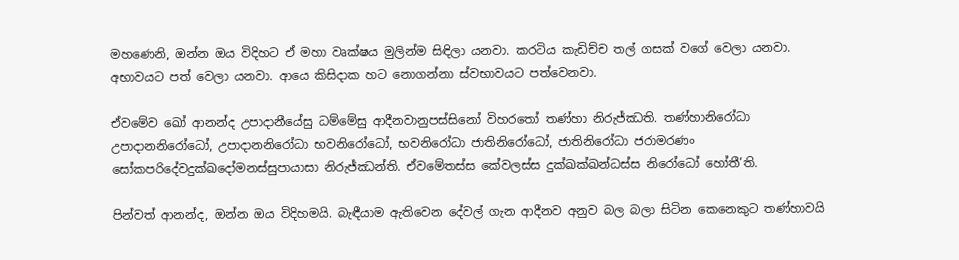මහණෙනි, ඔන්න ඔය විදිහට ඒ මහා වෘක්ෂය මුලින්ම සිඳිලා යනවා. කරටිය කැඩිච්ච තල් ගසක් වගේ වෙලා යනවා. අභාවයට පත් වෙලා යනවා. ආයෙ කිසිදාක හට නොගන්නා ස්වභාවයට පත්වෙනවා.

ඒවමේව ඛෝ ආනන්‌ද උපාදානීයේසු ධම්මේසු ආදීනවානුපස්‌සිනෝ විහරතෝ තණ්‌හා නිරුජ්‌ඣති. තණ්‌හානිරෝධා උපාදානනිරෝධෝ, උපාදානනිරෝධා භවනිරෝධෝ, භවනිරෝධා ජාතිනිරෝධෝ, ජාතිනිරෝධා ජරාමරණං සෝකපරිදේවදුක්‌ඛදෝමනස්‌සුපායාසා නිරුජ්‌ඣන්‌ති. ඒවමේතස්‌ස කේවලස්‌ස දුක්‌ඛක්‌ඛන්‌ධස්‌ස නිරෝධෝ හෝතී’ති.

පින්වත් ආනන්ද, ඔන්න ඔය විදිහමයි. බැඳීයාම ඇතිවෙන දේවල් ගැන ආදීනව අනුව බල බලා සිටින කෙනෙකුට තණ්හාවයි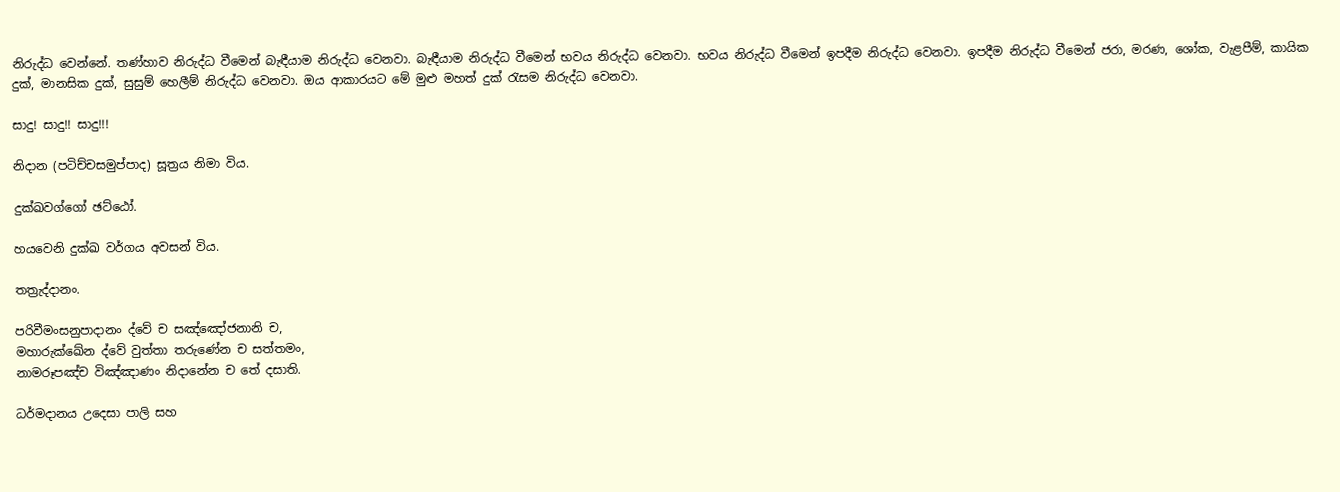නිරුද්ධ වෙන්නේ. තණ්හාව නිරුද්ධ වීමෙන් බැඳීයාම නිරුද්ධ වෙනවා. බැඳීයාම නිරුද්ධ වීමෙන් භවය නිරුද්ධ වෙනවා. භවය නිරුද්ධ වීමෙන් ඉපදීම නිරුද්ධ වෙනවා. ඉපදීම නිරුද්ධ වීමෙන් ජරා, මරණ, ශෝක, වැළපීම්, කායික දුක්, මානසික දුක්, සුසුම් හෙලීම් නිරුද්ධ වෙනවා. ඔය ආකාරයට මේ මුළු මහත් දුක් රැසම නිරුද්ධ වෙනවා.

සාදු! සාදු!! සාදු!!!

නිදාන (පටිච්චසමුප්පාද) සූත්‍රය නිමා විය.

දුක්‌ඛවග්ගෝ ඡට්‌ඨෝ.

හයවෙනි දුක්ඛ වර්ගය අවසන් විය.

තත්‍රැද්‌දානං.

පරිවීමංසනුපාදානං ද්‌වේ ච සඤ්ඤෝජනානි ච,
මහාරුක්‌ඛේන ද්‌වේ වුත්‌තා තරුණේන ච සත්‌තමං,
නාමරූපඤ්‌ච විඤ්‌ඤාණං නිදානේන ච තේ දසාති.

ධර්මදානය උදෙසා පාලි සහ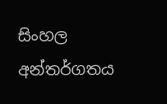සිංහල අන්තර්ගතය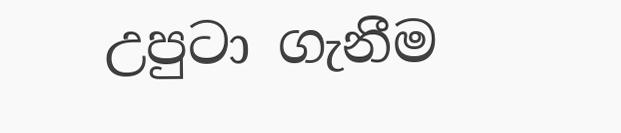උපුටා ගැනීම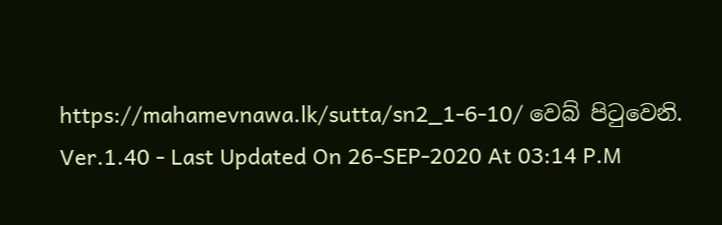https://mahamevnawa.lk/sutta/sn2_1-6-10/ වෙබ් පිටුවෙනි.
Ver.1.40 - Last Updated On 26-SEP-2020 At 03:14 P.M